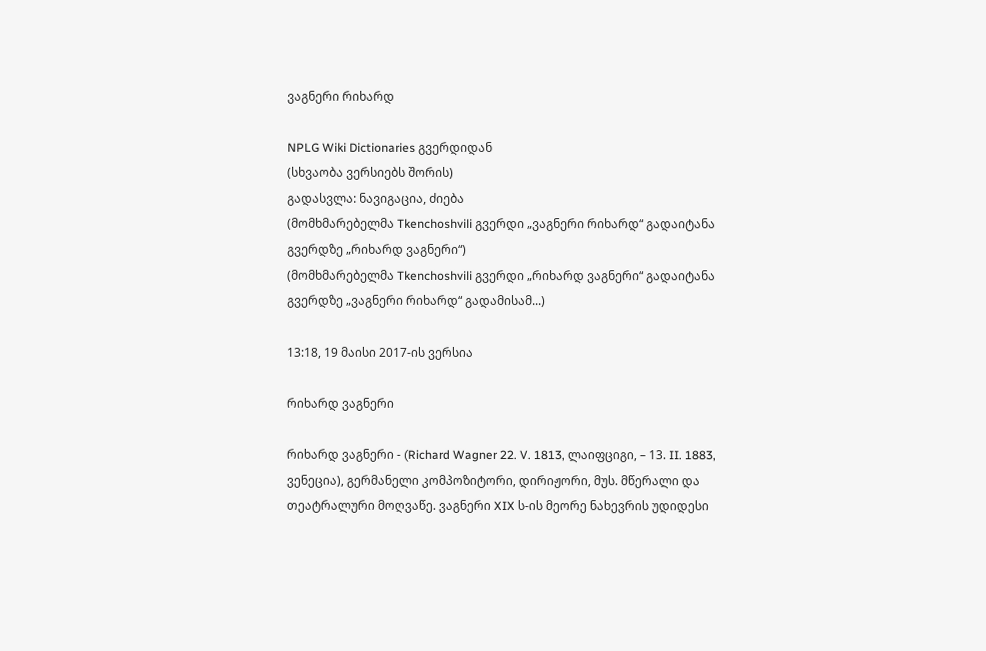ვაგნერი რიხარდ

NPLG Wiki Dictionaries გვერდიდან
(სხვაობა ვერსიებს შორის)
გადასვლა: ნავიგაცია, ძიება
(მომხმარებელმა Tkenchoshvili გვერდი „ვაგნერი რიხარდ“ გადაიტანა გვერდზე „რიხარდ ვაგნერი“)
(მომხმარებელმა Tkenchoshvili გვერდი „რიხარდ ვაგნერი“ გადაიტანა გვერდზე „ვაგნერი რიხარდ“ გადამისამ...)

13:18, 19 მაისი 2017-ის ვერსია

რიხარდ ვაგნერი

რიხარდ ვაგნერი - (Richard Wagner 22. V. 1813, ლაიფციგი, – 13. II. 1883, ვენეცია), გერმანელი კომპოზიტორი, დირიჟორი, მუს. მწერალი და თეატრალური მოღვაწე. ვაგნერი XIX ს-ის მეორე ნახევრის უდიდესი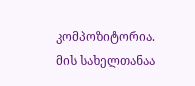კომპოზიტორია. მის სახელთანაა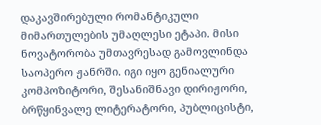დაკავშირებული რომანტიკული მიმართულების უმაღლესი ეტაპი. მისი ნოვატორობა უმთავრესად გამოვლინდა საოპერო ჟანრში. იგი იყო გენიალური კომპოზიტორი, შესანიშნავი დირიჟორი, ბრწყინვალე ლიტერატორი, პუბლიცისტი,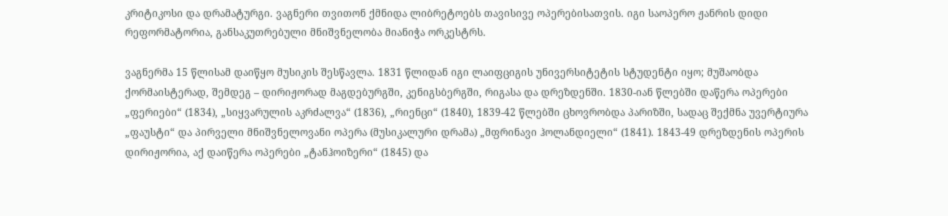კრიტიკოსი და დრამატურგი. ვაგნერი თვითონ ქმნიდა ლიბრეტოებს თავისივე ოპერებისათვის. იგი საოპერო ჟანრის დიდი რეფორმატორია, განსაკუთრებული მნიშვნელობა მიანიჭა ორკესტრს.

ვაგნერმა 15 წლისამ დაიწყო მუსიკის შესწავლა. 1831 წლიდან იგი ლაიფციგის უნივერსიტეტის სტუდენტი იყო; მუშაობდა ქორმაისტერად, შემდეგ – დირიჟორად მაგდებურგში, კენიგსბერგში, რიგასა და დრეზდენში. 1830-იან წლებში დაწერა ოპერები „ფერიები“ (1834), „სიყვარულის აკრძალვა“ (1836), „რიენცი“ (1840), 1839-42 წლებში ცხოვრობდა პარიზში, სადაც შექმნა უვერტიურა „ფაუსტი“ და პირველი მნიშვნელოვანი ოპერა (მუსიკალური დრამა) „მფრინავი ჰოლანდიელი“ (1841). 1843-49 დრეზდენის ოპერის დირიჟორია, აქ დაიწერა ოპერები „ტანჰოიზერი“ (1845) და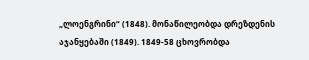„ლოენგრინი“ (1848). მონაწილეობდა დრეზდენის აჯანყებაში (1849). 1849-58 ცხოვრობდა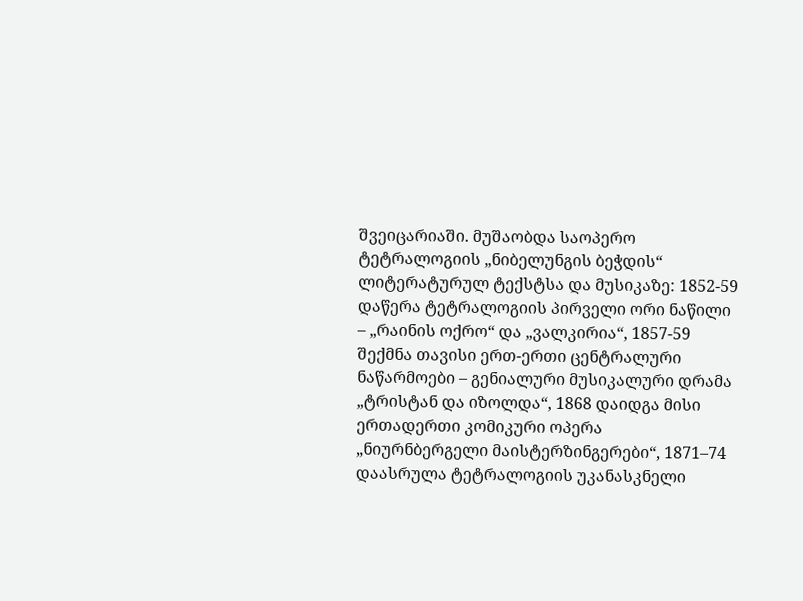შვეიცარიაში. მუშაობდა საოპერო ტეტრალოგიის „ნიბელუნგის ბეჭდის“ ლიტერატურულ ტექსტსა და მუსიკაზე: 1852-59 დაწერა ტეტრალოგიის პირველი ორი ნაწილი – „რაინის ოქრო“ და „ვალკირია“, 1857-59 შექმნა თავისი ერთ-ერთი ცენტრალური ნაწარმოები – გენიალური მუსიკალური დრამა „ტრისტან და იზოლდა“, 1868 დაიდგა მისი ერთადერთი კომიკური ოპერა „ნიურნბერგელი მაისტერზინგერები“, 1871–74 დაასრულა ტეტრალოგიის უკანასკნელი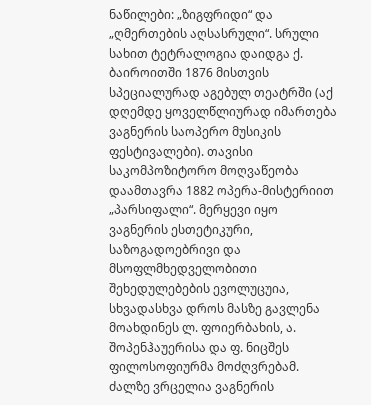ნაწილები: „ზიგფრიდი“ და „ღმერთების აღსასრული“. სრული სახით ტეტრალოგია დაიდგა ქ. ბაიროითში 1876 მისთვის სპეციალურად აგებულ თეატრში (აქ დღემდე ყოველწლიურად იმართება ვაგნერის საოპერო მუსიკის ფესტივალები). თავისი საკომპოზიტორო მოღვაწეობა დაამთავრა 1882 ოპერა-მისტერიით „პარსიფალი“. მერყევი იყო ვაგნერის ესთეტიკური, საზოგადოებრივი და მსოფლმხედველობითი შეხედულებების ევოლუცუია, სხვადასხვა დროს მასზე გავლენა მოახდინეს ლ. ფოიერბახის, ა. შოპენჰაუერისა და ფ. ნიცშეს ფილოსოფიურმა მოძღვრებამ. ძალზე ვრცელია ვაგნერის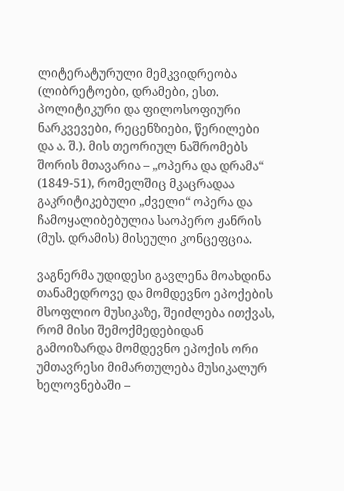ლიტერატურული მემკვიდრეობა (ლიბრეტოები, დრამები, ესთ. პოლიტიკური და ფილოსოფიური ნარკვევები, რეცენზიები, წერილები და ა. შ.). მის თეორიულ ნაშრომებს შორის მთავარია – „ოპერა და დრამა“ (1849-51), რომელშიც მკაცრადაა გაკრიტიკებული „ძველი“ ოპერა და ჩამოყალიბებულია საოპერო ჟანრის (მუს. დრამის) მისეული კონცეფცია.

ვაგნერმა უდიდესი გავლენა მოახდინა თანამედროვე და მომდევნო ეპოქების მსოფლიო მუსიკაზე, შეიძლება ითქვას, რომ მისი შემოქმედებიდან გამოიზარდა მომდევნო ეპოქის ორი უმთავრესი მიმართულება მუსიკალურ ხელოვნებაში –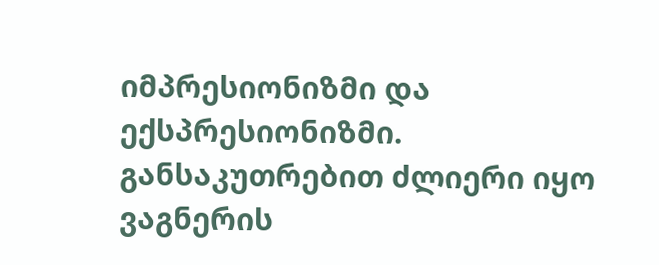იმპრესიონიზმი და ექსპრესიონიზმი. განსაკუთრებით ძლიერი იყო ვაგნერის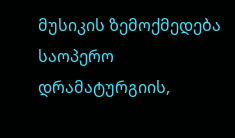მუსიკის ზემოქმედება საოპერო დრამატურგიის,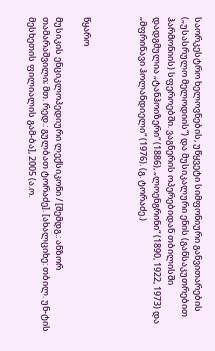საორკესტრო ხელოვნების, უწყვეტი სიმფონიური განვითარების („უსასრულო მელოდიის“) და მუსიკალური ენის (განსაკუთრებით ჰარმონიის) სფეროებში. ვაგნერის ოპერებიდან თბილისში დადგმულია „ტანჰოიზერი“ (1886), „ლოენგრინი“ (1890, 1922, 1973) და „მფრინავი ჰოლანდიელი“ (1976). (გ. ტორაძე.)



წყარო

მუსიკის ენციკლოპედიური ლექსიკონი / [შემდგ.: ანზორ თამარაშვილი; მთ. რედ.: გულბათ ტორაძე]. [ახალციხე: თბილ. უნ-ტის მესხეთის ფილიალის გამ-ბა], 2005 (ა.ო.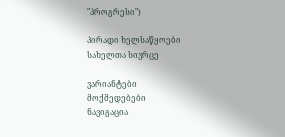"პროგრესი")

პირადი ხელსაწყოები
სახელთა სივრცე

ვარიანტები
მოქმედებები
ნავიგაცია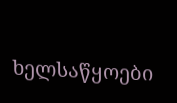ხელსაწყოები